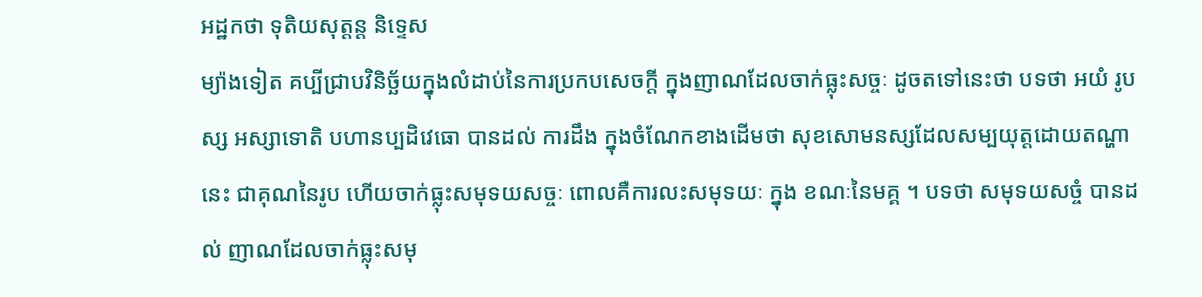អដ្ឋកថា ទុតិយសុត្តន្ត និទ្ទេស
ម្យ៉ាងទៀត គប្បីជ្រាបវិនិច្ឆ័យក្នុងលំដាប់នៃការប្រកបសេចក្តី ក្នុងញាណដែលចាក់ធ្លុះសច្ចៈ ដូចតទៅនេះថា បទថា អយំ រូបស្ស អស្សាទោតិ បហានប្បដិវេធោ បានដល់ ការដឹង ក្នុងចំណែកខាងដើមថា សុខសោមនស្សដែលសម្បយុត្តដោយតណ្ហានេះ ជាគុណនៃរូប ហើយចាក់ធ្លុះសមុទយសច្ចៈ ពោលគឺការលះសមុទយៈ ក្នុង ខណៈនៃមគ្គ ។ បទថា សមុទយសច្ចំ បានដល់ ញាណដែលចាក់ធ្លុះសមុ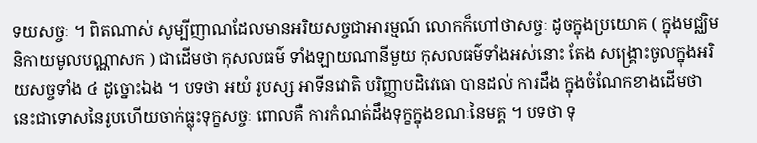ទយសច្ចៈ ។ ពិតណាស់ សូម្បីញាណដែលមានអរិយសច្ចជាអារម្មណ៍ លោកក៏ហៅថាសច្ចៈ ដូចក្នុងប្រយោគ ( ក្នុងមជ្ឈិមនិកាយមូលបណ្ណាសក ) ជាដើមថា កុសលធម៌ ទាំងឡាយណានីមួយ កុសលធម៌ទាំងអស់នោះ តែង សង្គ្រោះចូលក្នុងអរិយសច្ចទាំង ៤ ដូច្នោះឯង ។ បទថា អយំ រូបស្ស អាទីនវោតិ បរិញ្ញាបដិវេធោ បានដល់ ការដឹង ក្នុងចំណែកខាងដើមថា នេះជាទោសនៃរូបហើយចាក់ធ្លុះទុក្ខសច្ចៈ ពោលគឺ ការកំណត់ដឹងទុក្ខក្នុងខណៈនៃមគ្គ ។ បទថា ទុ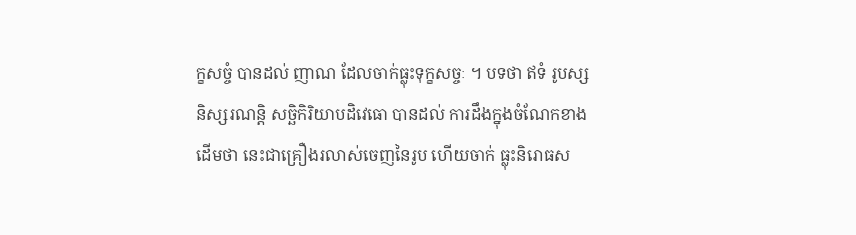ក្ខសច្ចំ បានដល់ ញាណ ដែលចាក់ធ្លុះទុក្ខសច្ចៈ ។ បទថា ឥទំ រូបស្ស និស្សរណន្តិ សច្ឆិកិរិយាបដិវេធោ បានដល់ ការដឹងក្នុងចំណែកខាងដើមថា នេះជាគ្រឿងរលាស់ចេញនៃរូប ហើយចាក់ ធ្លុះនិរោធស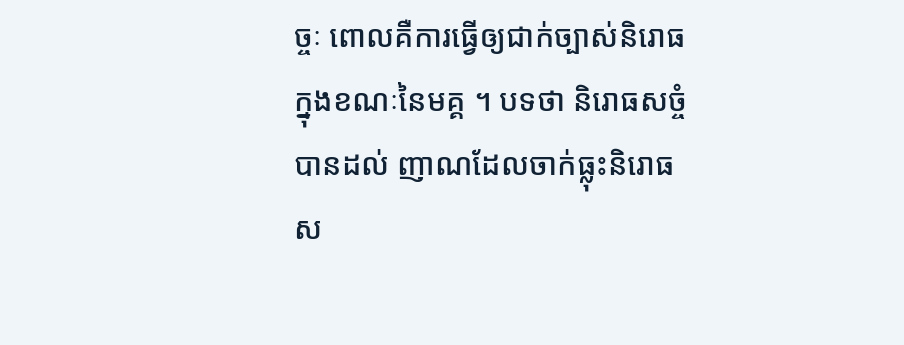ច្ចៈ ពោលគឺការធ្វើឲ្យជាក់ច្បាស់និរោធ ក្នុងខណៈនៃមគ្គ ។ បទថា និរោធសច្ចំ បានដល់ ញាណដែលចាក់ធ្លុះនិរោធស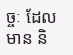ច្ចៈ ដែលមាន និ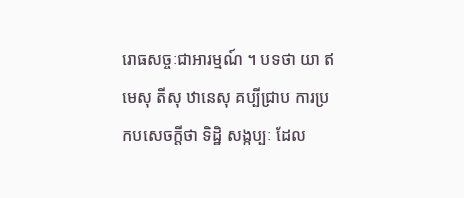រោធសច្ចៈជាអារម្មណ៍ ។ បទថា យា ឥមេសុ តីសុ ឋានេសុ គប្បីជ្រាប ការប្រកបសេចក្តីថា ទិដ្ឋិ សង្កប្បៈ ដែល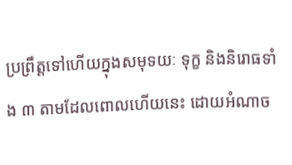ប្រព្រឹត្តទៅហើយក្នុងសមុទយៈ ទុក្ខ និងនិរោធទាំង ៣ តាមដែលពោលហើយនេះ ដោយអំណាច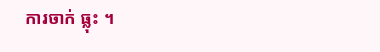ការចាក់ ធ្លុះ ។